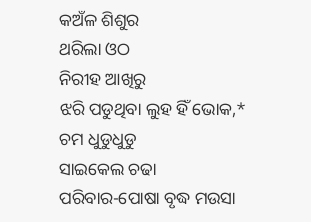କଅଁଳ ଶିଶୁର
ଥରିଲା ଓଠ
ନିରୀହ ଆଖିରୁ
ଝରି ପଡୁଥିବା ଲୁହ ହିଁ ଭୋକ,*
ଚମ ଧୁଡୁଧୁଡୁ
ସାଇକେଲ ଚଢା
ପରିବାର-ପୋଷା ବୃଦ୍ଧ ମଉସା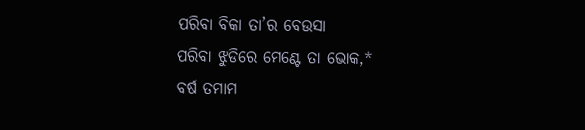ପରିବା ବିକା ତା’ର ବେଉସା
ପରିବା ଝୁଡିରେ ମେଣ୍ଟେ ତା ଭୋକ,*
ବର୍ଷ ତମାମ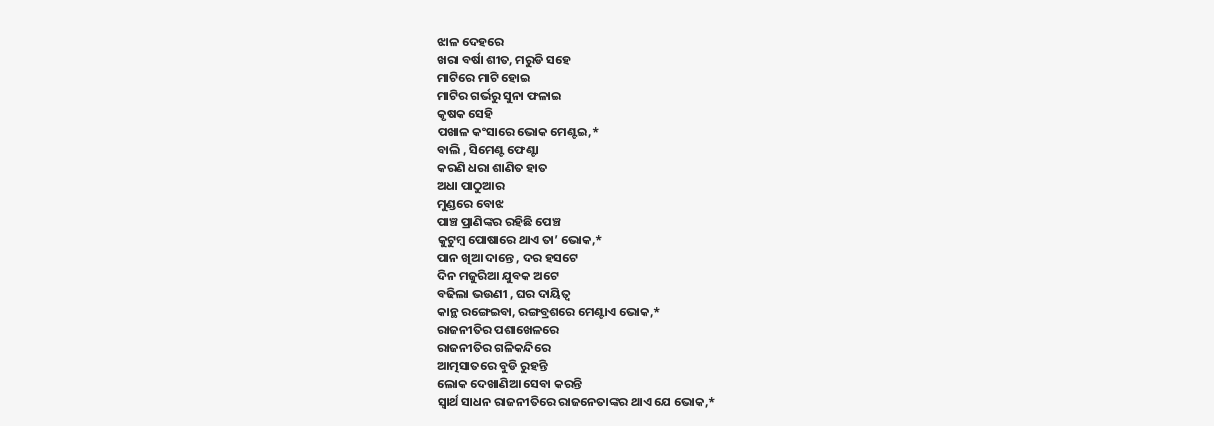ଝାଳ ଦେହରେ
ଖରା ବର୍ଷା ଶୀତ, ମରୁଡି ସହେ
ମାଟିରେ ମାଟି ହୋଇ
ମାଟିର ଗର୍ଭରୁ ସୁନା ଫଳାଇ
କୃଷକ ସେହି
ପଖାଳ କଂସାରେ ଭୋକ ମେଣ୍ଟଇ,*
ବାଲି , ସିମେଣ୍ଟ ଫେଣ୍ଟା
କରଣି ଧରା ଶାଣିତ ହାତ
ଅଧା ପାଠୁଆର
ମୁଣ୍ଡରେ ବୋଝ
ପାଞ୍ଚ ପ୍ରାଣିଙ୍କର ରହିଛି ପେଞ୍ଚ
କୁଟୁମ୍ବ ପୋଷାରେ ଥାଏ ତା’ ଭୋକ,*
ପାନ ଖିଆ ଦାନ୍ତେ , ଦର ହସଟେ
ଦିନ ମଜୁରିଆ ଯୁବକ ଅଟେ
ବଢିଲା ଭଉଣୀ , ଘର ଦାୟିତ୍ବ
କାନ୍ଥ ରଙ୍ଗେଇବା, ରଙ୍ଗବ୍ରଶରେ ମେଣ୍ଟାଏ ଭୋକ,*
ରାଜନୀତିର ପଶାଖେଳରେ
ରାଜନୀତିର ଗଳିକନ୍ଦିରେ
ଆତ୍ମସାତରେ ବୁଡି ରୁହନ୍ତି
ଲୋକ ଦେଖାଣିଆ ସେବା କରନ୍ତି
ସ୍ବାର୍ଥ ସାଧନ ରାଜନୀତିରେ ରାଜନେତାଙ୍କର ଥାଏ ଯେ ଭୋକ,*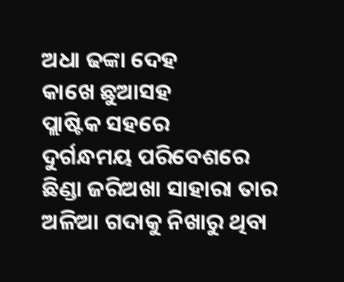ଅଧା ଢଙ୍କା ଦେହ
କାଖେ ଛୁଆସହ
ପ୍ଲାଷ୍ଟିକ ସହରେ
ଦୁର୍ଗନ୍ଧମୟ ପରିବେଶରେ
ଛିଣ୍ଡା ଜରିଅଖା ସାହାରା ତାର
ଅଳିଆ ଗଦାକୁ ନିଖାରୁ ଥିବା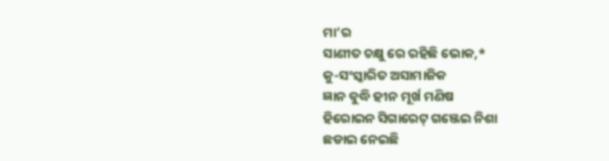ମା’ର
ସାଣୀତ ଚକ୍ଷୁ ରେ ରହିଛି ଭୋକ,*
କୁ-ସଂସ୍କାରିତ ଅସାମାଜିକ
ଜ୍ଞାନ ବୁଦ୍ଧି ହୀନ ମୂର୍ଖ ମଣିଷ
ହିରୋଇନ ସିଗାରେଟ୍ ଗଞ୍ଜେଇ ନିଶା
ଛଡାଇ ନେଇଛି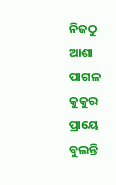ନିଜଠୁ ଆଶା
ପାଗଳ କୁକୁର ପ୍ରାୟେ ବୁଲନ୍ତି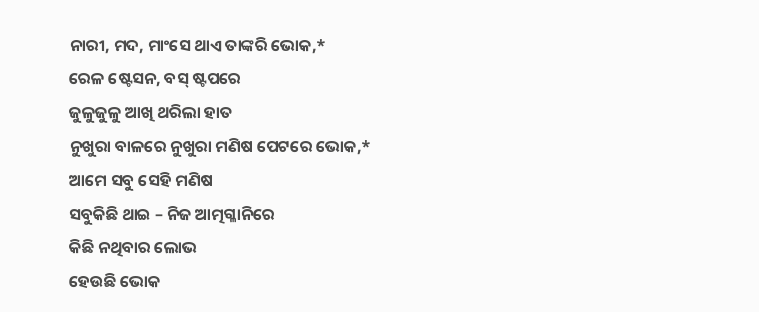ନାରୀ, ମଦ, ମାଂସେ ଥାଏ ତାଙ୍କରି ଭୋକ,*
ରେଳ ଷ୍ଟେସନ, ବସ୍ ଷ୍ଟପରେ
ଜୁଳୁଜୁଳୁ ଆଖି ଥରିଲା ହାତ
ନୁଖୁରା ବାଳରେ ନୁଖୁରା ମଣିଷ ପେଟରେ ଭୋକ,*
ଆମେ ସବୁ ସେହି ମଣିଷ
ସବୁକିଛି ଥାଇ – ନିଜ ଆତ୍ମଗ୍ଳାନିରେ
କିଛି ନଥିବାର ଲୋଭ
ହେଉଛି ଭୋକ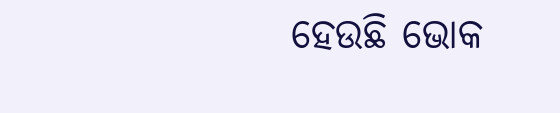ହେଉଛି ଭୋକ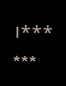।***
***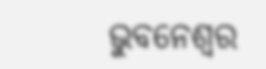ଭୁବନେଶ୍ୱର